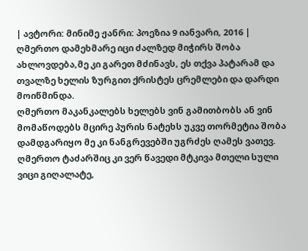| ავტორი: მინიმე ჟანრი: პოეზია 9 იანვარი, 2016 |
ღმერთო დამეხმარე იცი ძალზედ მიჭირს შობა ახლოვდება,მე კი გარეთ მძინავს, ეს თქვა პატარამ და თვალზე ხელის ზურგით ქრისტეს ცრემლები და დარდი მოიწმინდა.
ღმერთო მაკანკალებს ხელებს ვინ გამითბობს ან ვინ მომაწოდებს მცირე პურის ნატეხს უკვე თორმეტია შობა დამდგარიყო მე კი ნანგრევებში უგრძეს ღამეს ვათევ.
ღმერთო ტაძარშიც კი ვერ წავედი მტკივა მთელი სული ვიცი გიღალატე,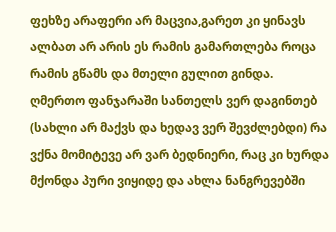ფეხზე არაფერი არ მაცვია,გარეთ კი ყინავს ალბათ არ არის ეს რამის გამართლება როცა რამის გწამს და მთელი გულით გინდა.
ღმერთო ფანჯარაში სანთელს ვერ დაგინთებ (სახლი არ მაქვს და ხედავ ვერ შევძლებდი) რა ვქნა მომიტევე არ ვარ ბედნიერი, რაც კი ხურდა მქონდა პური ვიყიდე და ახლა ნანგრევებში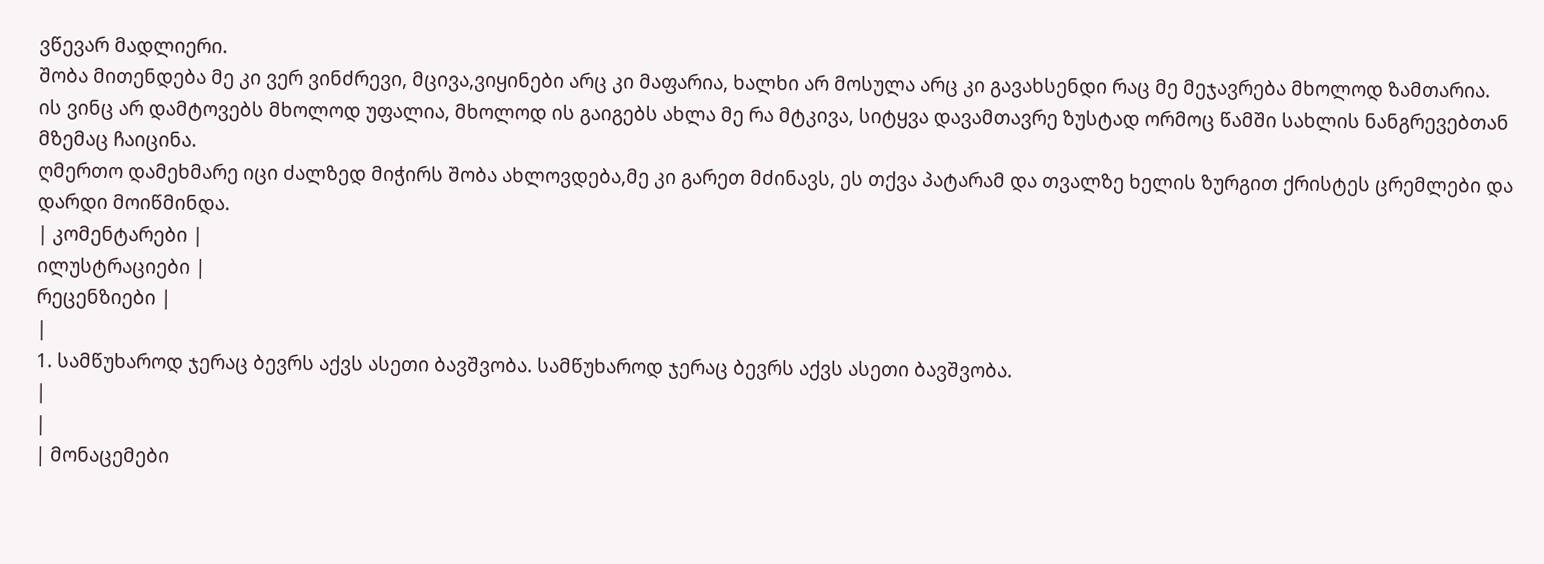ვწევარ მადლიერი.
შობა მითენდება მე კი ვერ ვინძრევი, მცივა,ვიყინები არც კი მაფარია, ხალხი არ მოსულა არც კი გავახსენდი რაც მე მეჯავრება მხოლოდ ზამთარია.
ის ვინც არ დამტოვებს მხოლოდ უფალია, მხოლოდ ის გაიგებს ახლა მე რა მტკივა, სიტყვა დავამთავრე ზუსტად ორმოც წამში სახლის ნანგრევებთან მზემაც ჩაიცინა.
ღმერთო დამეხმარე იცი ძალზედ მიჭირს შობა ახლოვდება,მე კი გარეთ მძინავს, ეს თქვა პატარამ და თვალზე ხელის ზურგით ქრისტეს ცრემლები და დარდი მოიწმინდა.
| კომენტარები |
ილუსტრაციები |
რეცენზიები |
|
1. სამწუხაროდ ჯერაც ბევრს აქვს ასეთი ბავშვობა. სამწუხაროდ ჯერაც ბევრს აქვს ასეთი ბავშვობა.
|
|
| მონაცემები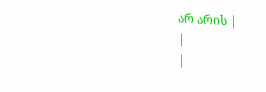არ არის |
|
|